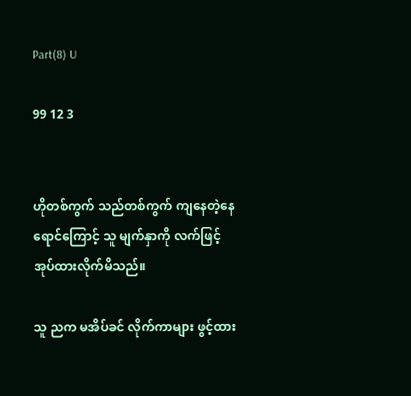Part(8) U

99 12 3


ဟိုတစ်ကွက် သည်တစ်ကွက် ကျနေတဲ့နေရောင်ကြောင့် သူ မျက်နှာကို လက်ဖြင့် အုပ်ထားလိုက်မိသည်။

သူ ညက မအိပ်ခင် လိုက်ကာများ ဖွင့်ထား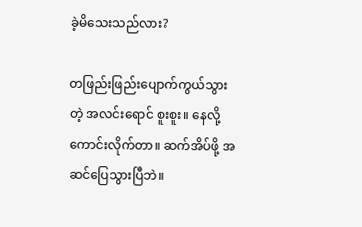ခဲ့မိသေးသည်လား?

တဖြည်းဖြည်းပျောက်ကွယ်သွားတဲ့ အလင်းရောင် စူးစူး။ နေလို့ကောင်းလိုက်တာ။ ဆက်အိပ်ဖို့ အဆင်ပြေသွားပြီဘဲ။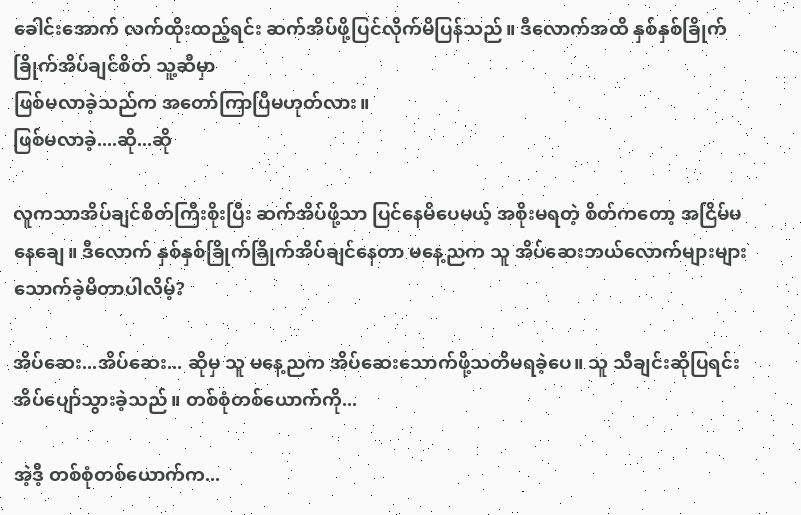ခေါင်းအောက် လက်ထိုးထည့်ရင်း ဆက်အိပ်ဖို့ပြင်လိုက်မိပြန်သည်။ ဒီလောက်အထိ နှစ်နှစ်ခြိုက်ခြိုက်အိပ်ချင်စိတ် သူ့ဆီမှာ
ဖြစ်မလာခဲ့သည်က အတော်ကြာပြီမဟုတ်လား။
ဖြစ်မလာခဲ့....ဆို...ဆို

လူကသာအိပ်ချင်စိတ်ကြီးစိုးပြီး ဆက်အိပ်ဖို့သာ ပြင်နေမိပေမယ့် အစိုးမရတဲ့ စိတ်ကတော့ အငြိမ်မနေချေ။ ဒီလောက် နှစ်နှစ်ခြိုက်ခြိုက်အိပ်ချင်နေတာ မနေ့ညက သူ အိပ်ဆေးဘယ်လောက်များများ သောက်ခဲ့မိတာပါလိမ့်?

အိပ်ဆေး...အိပ်ဆေး... ဆိုမှ သူ မနေ့ညက အိပ်ဆေးသောက်ဖို့သတိမရခဲ့ပေ။ သူ သီချင်းဆိုပြရင်း အိပ်ပျော်သွားခဲ့သည်။ တစ်စုံတစ်ယောက်ကို...

အဲ့ဒီ့ တစ်စုံတစ်ယောက်က...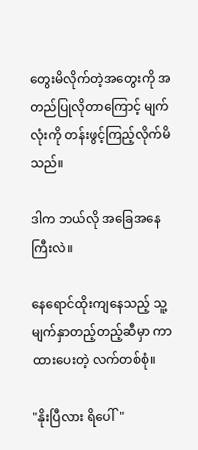တွေးမိလိုက်တဲ့အတွေးကို အတည်ပြုလိုတာကြောင့် မျက်လုံးကို တန်းဖွင့်ကြည့်လိုက်မိသည်။

ဒါက ဘယ်လို အခြေအနေကြီးလဲ။

နေရောင်ထိုးကျနေသည့် သူ့မျက်နှာတည့်တည့်ဆီမှာ ကာထားပေးတဲ့ လက်တစ်စုံ။

"နိုးပြီလား ရိပေါ်"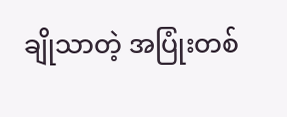ချိုသာတဲ့ အပြုံးတစ်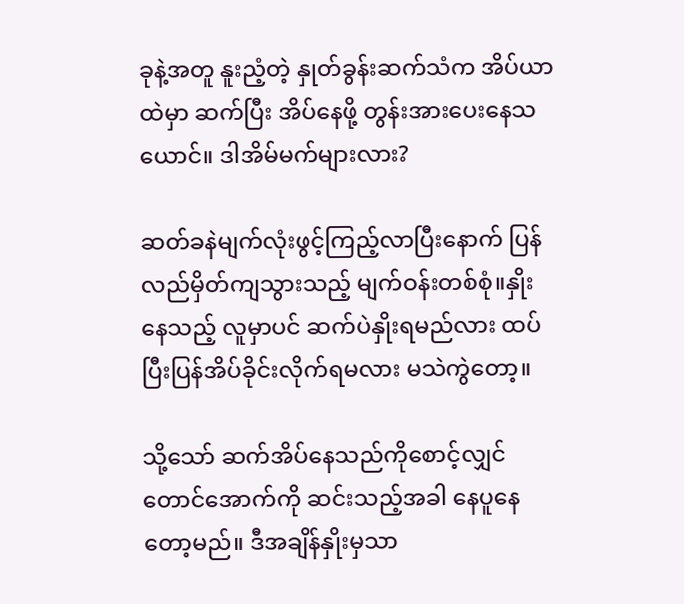ခုနဲ့အတူ နူးညံ့တဲ့ နှုတ်ခွန်းဆက်သံက အိပ်ယာထဲမှာ ဆက်ပြီး အိပ်နေဖို့ တွန်းအားပေးနေသယောင်။ ဒါအိမ်မက်များလား?

ဆတ်ခနဲမျက်လုံးဖွင့်ကြည့်လာပြီးနောက် ပြန်လည်မှိတ်ကျသွားသည့် မျက်ဝန်းတစ်စုံ။နှိုးနေသည့် လူမှာပင် ဆက်ပဲနှိုးရမည်လား ထပ်ပြီးပြန်အိပ်ခိုင်းလိုက်ရမလား မသဲကွဲတော့။

သို့သော် ဆက်အိပ်နေသည်ကိုစောင့်လျှင် တောင်အောက်ကို ဆင်းသည့်အခါ နေပူနေတော့မည်။ ဒီအချိန်နှိုးမှသာ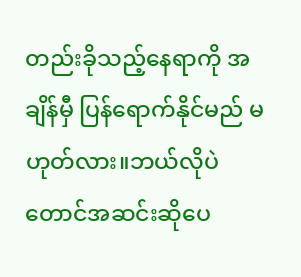တည်းခိုသည့်နေရာကို အချိန်မှီ ပြန်ရောက်နိုင်မည် မဟုတ်လား။ဘယ်လိုပဲ တောင်အဆင်းဆိုပေ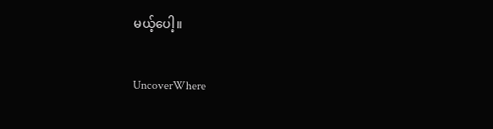မယ့်ပေါ့။

UncoverWhere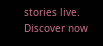stories live. Discover now